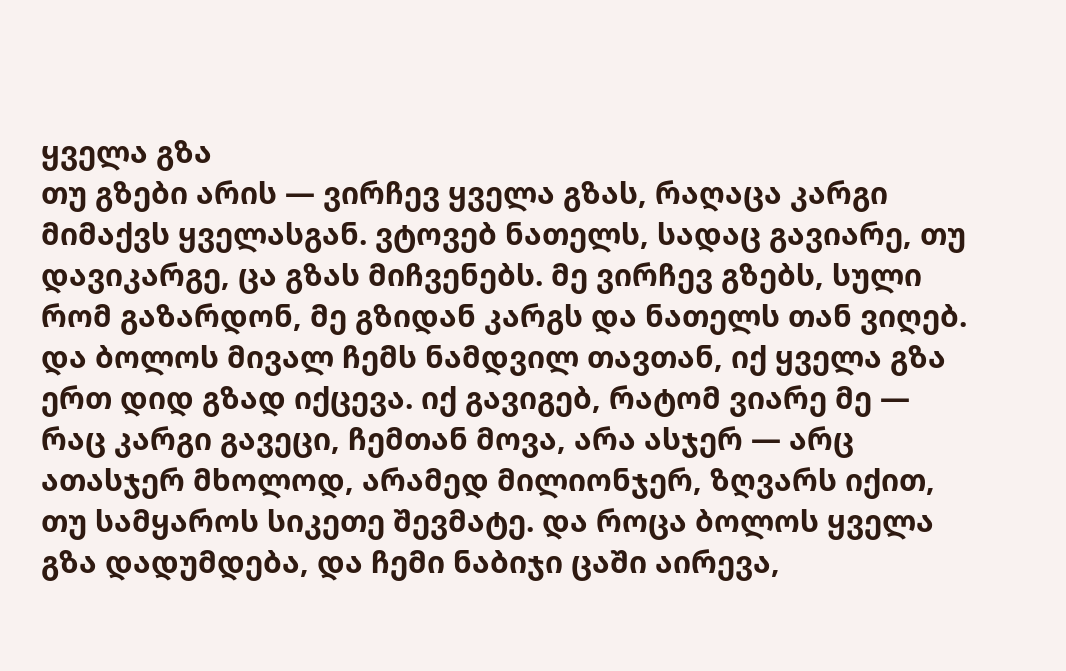ყველა გზა
თუ გზები არის — ვირჩევ ყველა გზას, რაღაცა კარგი მიმაქვს ყველასგან. ვტოვებ ნათელს, სადაც გავიარე, თუ დავიკარგე, ცა გზას მიჩვენებს. მე ვირჩევ გზებს, სული რომ გაზარდონ, მე გზიდან კარგს და ნათელს თან ვიღებ. და ბოლოს მივალ ჩემს ნამდვილ თავთან, იქ ყველა გზა ერთ დიდ გზად იქცევა. იქ გავიგებ, რატომ ვიარე მე — რაც კარგი გავეცი, ჩემთან მოვა, არა ასჯერ — არც ათასჯერ მხოლოდ, არამედ მილიონჯერ, ზღვარს იქით, თუ სამყაროს სიკეთე შევმატე. და როცა ბოლოს ყველა გზა დადუმდება, და ჩემი ნაბიჯი ცაში აირევა,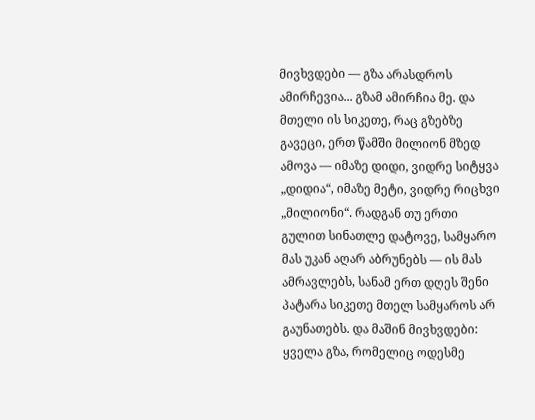მივხვდები — გზა არასდროს ამირჩევია... გზამ ამირჩია მე. და მთელი ის სიკეთე, რაც გზებზე გავეცი, ერთ წამში მილიონ მზედ ამოვა — იმაზე დიდი, ვიდრე სიტყვა „დიდია“, იმაზე მეტი, ვიდრე რიცხვი „მილიონი“. რადგან თუ ერთი გულით სინათლე დატოვე, სამყარო მას უკან აღარ აბრუნებს — ის მას ამრავლებს, სანამ ერთ დღეს შენი პატარა სიკეთე მთელ სამყაროს არ გაუნათებს. და მაშინ მივხვდები: ყველა გზა, რომელიც ოდესმე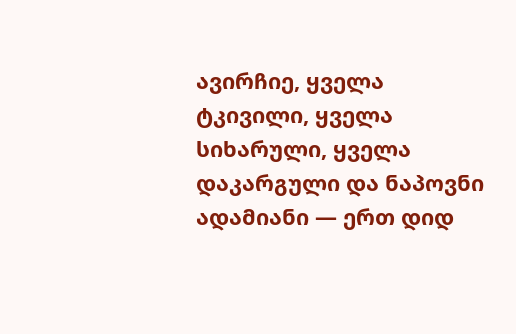ავირჩიე, ყველა ტკივილი, ყველა სიხარული, ყველა დაკარგული და ნაპოვნი ადამიანი — ერთ დიდ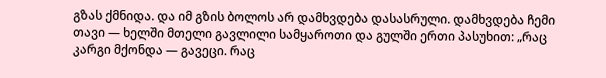გზას ქმნიდა. და იმ გზის ბოლოს არ დამხვდება დასასრული. დამხვდება ჩემი თავი — ხელში მთელი გავლილი სამყაროთი და გულში ერთი პასუხით: „რაც კარგი მქონდა — გავეცი. რაც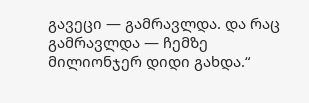გავეცი — გამრავლდა. და რაც გამრავლდა — ჩემზე მილიონჯერ დიდი გახდა.“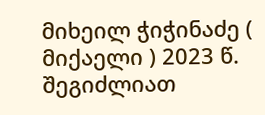მიხეილ ჭიჭინაძე ( მიქაელი ) 2023 წ.
შეგიძლიათ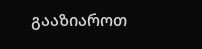გააზიაროთ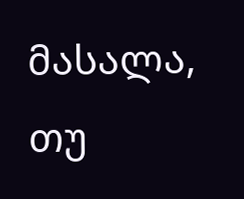მასალა, თუ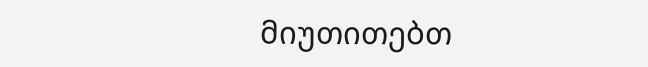მიუთითებთ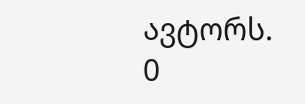ავტორს.
0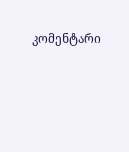კომენტარი